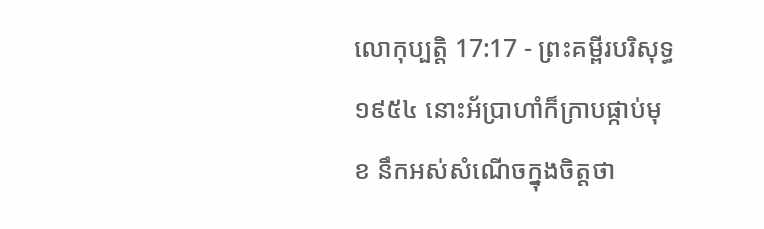លោកុប្បត្តិ 17:17 - ព្រះគម្ពីរបរិសុទ្ធ ១៩៥៤ នោះអ័ប្រាហាំក៏ក្រាបផ្កាប់មុខ នឹកអស់សំណើចក្នុងចិត្តថា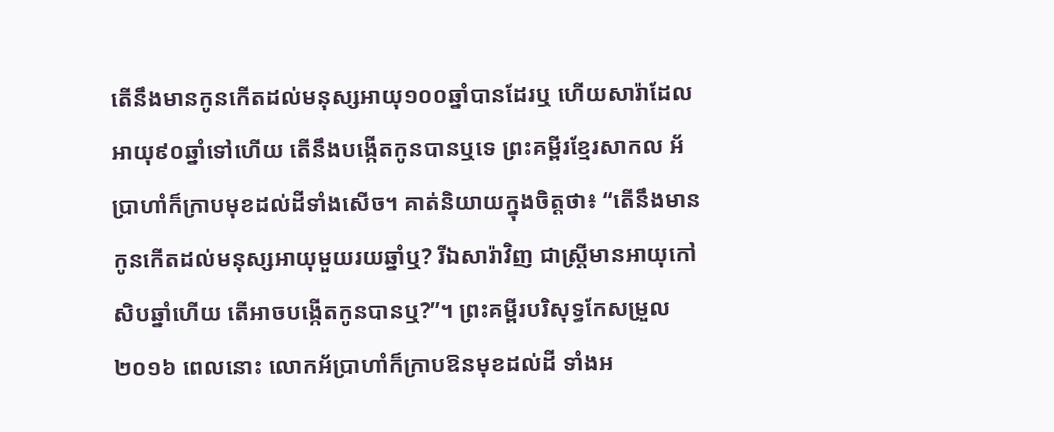តើនឹងមានកូនកើតដល់មនុស្សអាយុ១០០ឆ្នាំបានដែរឬ ហើយសារ៉ាដែលអាយុ៩០ឆ្នាំទៅហើយ តើនឹងបង្កើតកូនបានឬទេ ព្រះគម្ពីរខ្មែរសាកល អ័ប្រាហាំក៏ក្រាបមុខដល់ដីទាំងសើច។ គាត់និយាយក្នុងចិត្តថា៖ “តើនឹងមានកូនកើតដល់មនុស្សអាយុមួយរយឆ្នាំឬ? រីឯសារ៉ាវិញ ជាស្ត្រីមានអាយុកៅសិបឆ្នាំហើយ តើអាចបង្កើតកូនបានឬ?”។ ព្រះគម្ពីរបរិសុទ្ធកែសម្រួល ២០១៦ ពេលនោះ លោកអ័ប្រាហាំក៏ក្រាបឱនមុខដល់ដី ទាំងអ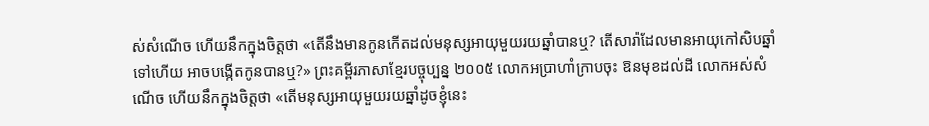ស់សំណើច ហើយនឹកក្នុងចិត្តថា «តើនឹងមានកូនកើតដល់មនុស្សអាយុមួយរយឆ្នាំបានឬ? តើសារ៉ាដែលមានអាយុកៅសិបឆ្នាំទៅហើយ អាចបង្កើតកូនបានឬ?» ព្រះគម្ពីរភាសាខ្មែរបច្ចុប្បន្ន ២០០៥ លោកអប្រាហាំក្រាបចុះ ឱនមុខដល់ដី លោកអស់សំណើច ហើយនឹកក្នុងចិត្តថា «តើមនុស្សអាយុមួយរយឆ្នាំដូចខ្ញុំនេះ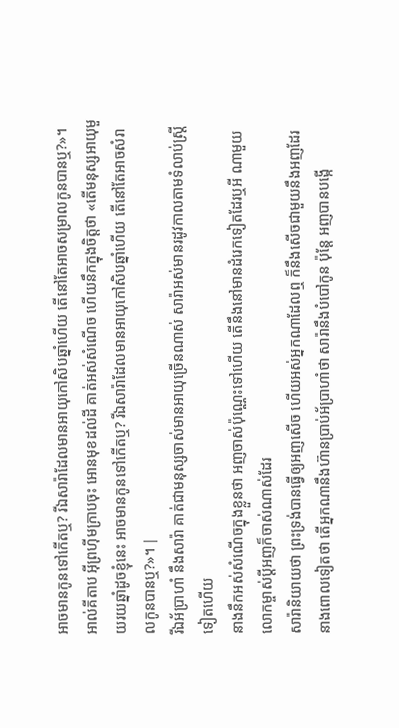អាចមានកូនទៅកើតឬ? រីឯសារ៉ាដែលមានអាយុកៅសិបឆ្នាំហើយ តើនៅតែអាចសម្រាលកូនបានឬ?»។ អាល់គីតាប អ៊ីព្រហ៊ីមក្រាបចុះ អោនមុខដល់ដី គាត់អស់សំណើច ហើយនឹកក្នុងចិត្តថា «តើមនុស្សអាយុមួយរយឆ្នាំដូចខ្ញុំនេះ អាចមានកូនទៅកើតឬ? រីឯសារ៉ាដែលមានអាយុកៅសិបឆ្នាំហើយ តើនៅតែអាចសំរាលកូនបានឬ?»។ |
រីឯអ័ប្រាហាំ នឹងសារ៉ា គាត់ជាមនុស្សចាស់មានអាយុច្រើនណាស់ សារ៉ាអស់មានរដូវកាលតាមទំលាប់ស្ត្រីទៀតហើយ
នាងនឹកអស់សំណើចក្នុងខ្លួនថា អញចាស់ប៉ុណ្ណេះទៅហើយ តើនឹងនៅមានដំរេកទៀតដែរឬអី ណាមួយលោកម្ចាស់ប្ដីអញក៏ចាស់ណាស់ដែរ
សារ៉ានិយាយថា ព្រះទ្រង់បានធ្វើឲ្យអញសើច ហើយអស់អ្នកណាដែលឮ ក៏នឹងសើចជាមួយនឹងអញដែរ
នាងពោលទៀតថា តើអ្នកណានឹងហ៊ានប្រាប់អ័ប្រាហាំថា សារ៉ានឹងបំបៅកូន ប៉ុន្តែ អញបានបង្កើ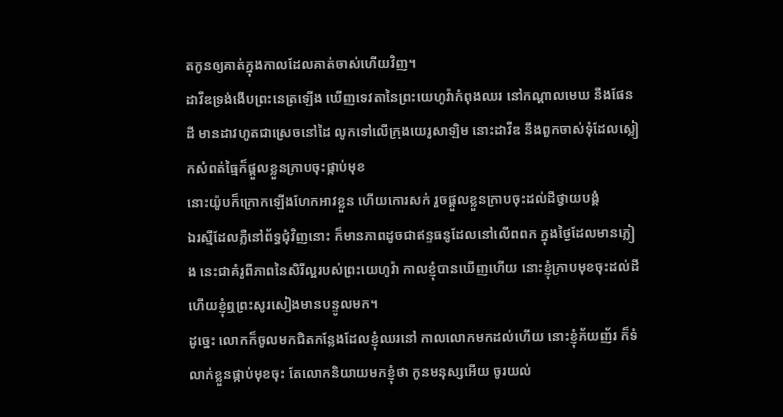តកូនឲ្យគាត់ក្នុងកាលដែលគាត់ចាស់ហើយវិញ។
ដាវីឌទ្រង់ងើបព្រះនេត្រឡើង ឃើញទេវតានៃព្រះយេហូវ៉ាកំពុងឈរ នៅកណ្តាលមេឃ នឹងផែនដី មានដាវហូតជាស្រេចនៅដៃ លូកទៅលើក្រុងយេរូសាឡិម នោះដាវីឌ នឹងពួកចាស់ទុំដែលស្លៀកសំពត់ធ្មៃក៏ផ្តួលខ្លួនក្រាបចុះផ្កាប់មុខ
នោះយ៉ូបក៏ក្រោកឡើងហែកអាវខ្លួន ហើយកោរសក់ រួចផ្តួលខ្លួនក្រាបចុះដល់ដីថ្វាយបង្គំ
ឯរស្មីដែលភ្លឺនៅព័ទ្ធជុំវិញនោះ ក៏មានភាពដូចជាឥន្ទធនូដែលនៅលើពពក ក្នុងថ្ងៃដែលមានភ្លៀង នេះជាគំរូពីភាពនៃសិរីល្អរបស់ព្រះយេហូវ៉ា កាលខ្ញុំបានឃើញហើយ នោះខ្ញុំក្រាបមុខចុះដល់ដី ហើយខ្ញុំឮព្រះសូរសៀងមានបន្ទូលមក។
ដូច្នេះ លោកក៏ចូលមកជិតកន្លែងដែលខ្ញុំឈរនៅ កាលលោកមកដល់ហើយ នោះខ្ញុំភ័យញ័រ ក៏ទំលាក់ខ្លួនផ្កាប់មុខចុះ តែលោកនិយាយមកខ្ញុំថា កូនមនុស្សអើយ ចូរយល់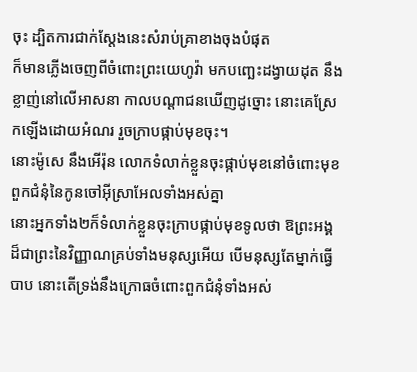ចុះ ដ្បិតការជាក់ស្តែងនេះសំរាប់គ្រាខាងចុងបំផុត
ក៏មានភ្លើងចេញពីចំពោះព្រះយេហូវ៉ា មកបញ្ឆេះដង្វាយដុត នឹងខ្លាញ់នៅលើអាសនា កាលបណ្តាជនឃើញដូច្នោះ នោះគេស្រែកឡើងដោយអំណរ រួចក្រាបផ្កាប់មុខចុះ។
នោះម៉ូសេ នឹងអើរ៉ុន លោកទំលាក់ខ្លួនចុះផ្កាប់មុខនៅចំពោះមុខពួកជំនុំនៃកូនចៅអ៊ីស្រាអែលទាំងអស់គ្នា
នោះអ្នកទាំង២ក៏ទំលាក់ខ្លួនចុះក្រាបផ្កាប់មុខទូលថា ឱព្រះអង្គដ៏ជាព្រះនៃវិញ្ញាណគ្រប់ទាំងមនុស្សអើយ បើមនុស្សតែម្នាក់ធ្វើបាប នោះតើទ្រង់នឹងក្រោធចំពោះពួកជំនុំទាំងអស់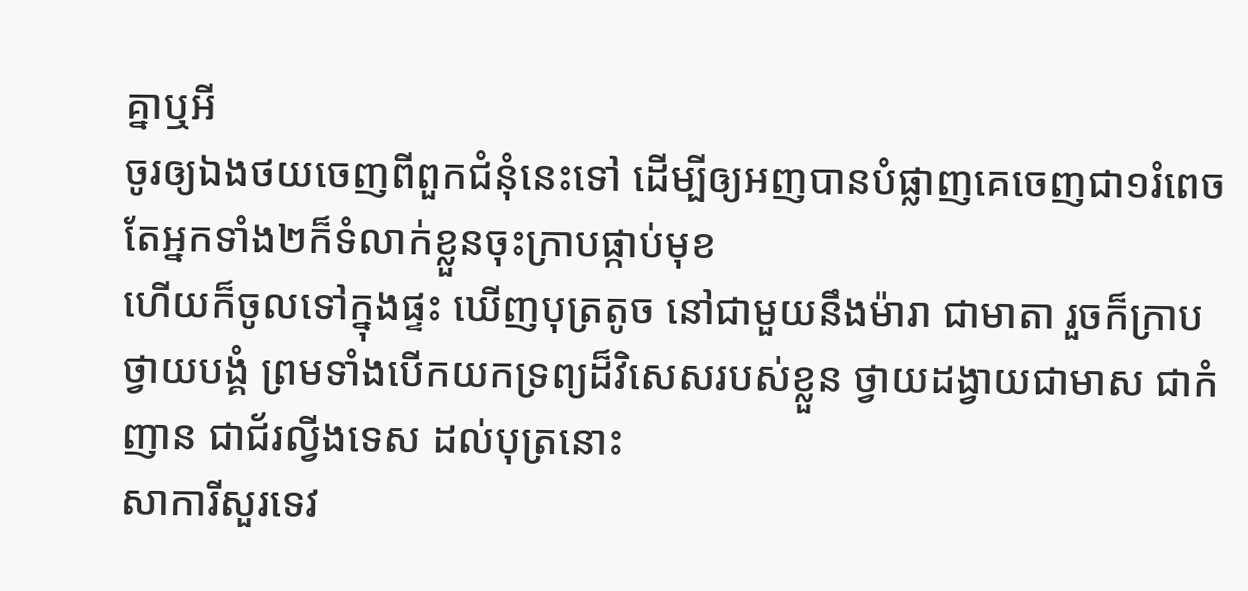គ្នាឬអី
ចូរឲ្យឯងថយចេញពីពួកជំនុំនេះទៅ ដើម្បីឲ្យអញបានបំផ្លាញគេចេញជា១រំពេច តែអ្នកទាំង២ក៏ទំលាក់ខ្លួនចុះក្រាបផ្កាប់មុខ
ហើយក៏ចូលទៅក្នុងផ្ទះ ឃើញបុត្រតូច នៅជាមួយនឹងម៉ារា ជាមាតា រួចក៏ក្រាបថ្វាយបង្គំ ព្រមទាំងបើកយកទ្រព្យដ៏វិសេសរបស់ខ្លួន ថ្វាយដង្វាយជាមាស ជាកំញាន ជាជ័រល្វីងទេស ដល់បុត្រនោះ
សាការីសួរទេវ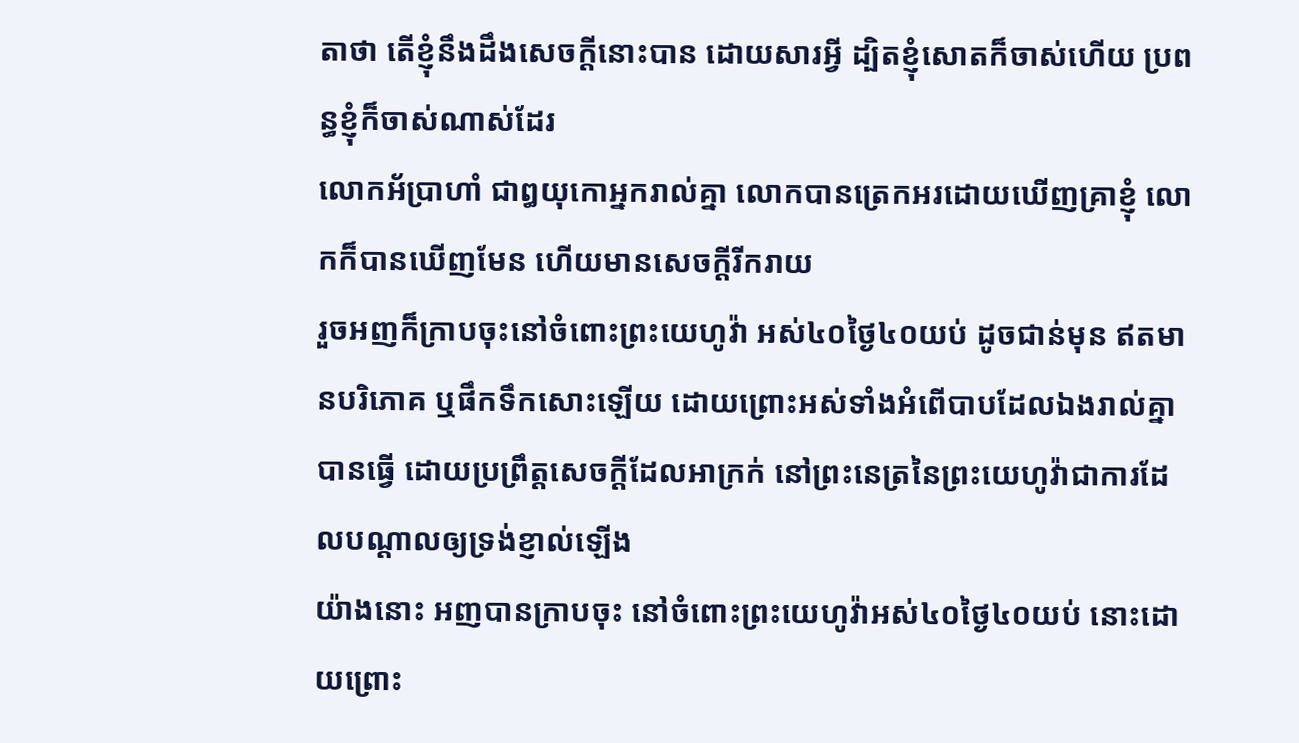តាថា តើខ្ញុំនឹងដឹងសេចក្ដីនោះបាន ដោយសារអ្វី ដ្បិតខ្ញុំសោតក៏ចាស់ហើយ ប្រពន្ធខ្ញុំក៏ចាស់ណាស់ដែរ
លោកអ័ប្រាហាំ ជាឰយុកោអ្នករាល់គ្នា លោកបានត្រេកអរដោយឃើញគ្រាខ្ញុំ លោកក៏បានឃើញមែន ហើយមានសេចក្ដីរីករាយ
រួចអញក៏ក្រាបចុះនៅចំពោះព្រះយេហូវ៉ា អស់៤០ថ្ងៃ៤០យប់ ដូចជាន់មុន ឥតមានបរិភោគ ឬផឹកទឹកសោះឡើយ ដោយព្រោះអស់ទាំងអំពើបាបដែលឯងរាល់គ្នាបានធ្វើ ដោយប្រព្រឹត្តសេចក្ដីដែលអាក្រក់ នៅព្រះនេត្រនៃព្រះយេហូវ៉ាជាការដែលបណ្តាលឲ្យទ្រង់ខ្ញាល់ឡើង
យ៉ាងនោះ អញបានក្រាបចុះ នៅចំពោះព្រះយេហូវ៉ាអស់៤០ថ្ងៃ៤០យប់ នោះដោយព្រោះ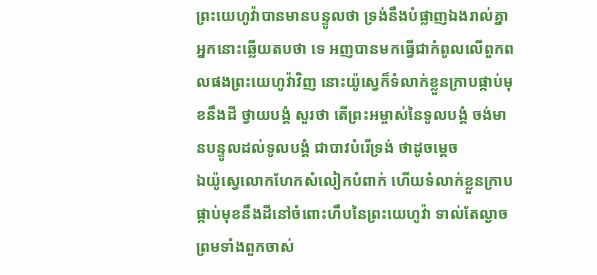ព្រះយេហូវ៉ាបានមានបន្ទូលថា ទ្រង់នឹងបំផ្លាញឯងរាល់គ្នា
អ្នកនោះឆ្លើយតបថា ទេ អញបានមកធ្វើជាកំពូលលើពួកពលផងព្រះយេហូវ៉ាវិញ នោះយ៉ូស្វេក៏ទំលាក់ខ្លួនក្រាបផ្កាប់មុខនឹងដី ថ្វាយបង្គំ សួរថា តើព្រះអម្ចាស់នៃទូលបង្គំ ចង់មានបន្ទូលដល់ទូលបង្គំ ជាបាវបំរើទ្រង់ ថាដូចម្តេច
ឯយ៉ូស្វេលោកហែកសំលៀកបំពាក់ ហើយទំលាក់ខ្លួនក្រាបផ្កាប់មុខនឹងដីនៅចំពោះហឹបនៃព្រះយេហូវ៉ា ទាល់តែល្ងាច ព្រមទាំងពួកចាស់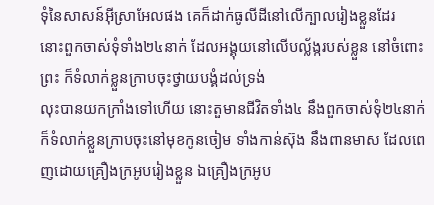ទុំនៃសាសន៍អ៊ីស្រាអែលផង គេក៏ដាក់ធូលីដីនៅលើក្បាលរៀងខ្លួនដែរ
នោះពួកចាស់ទុំទាំង២៤នាក់ ដែលអង្គុយនៅលើបល្ល័ង្ករបស់ខ្លួន នៅចំពោះព្រះ ក៏ទំលាក់ខ្លួនក្រាបចុះថ្វាយបង្គំដល់ទ្រង់
លុះបានយកក្រាំងទៅហើយ នោះតួមានជីវិតទាំង៤ នឹងពួកចាស់ទុំ២៤នាក់ ក៏ទំលាក់ខ្លួនក្រាបចុះនៅមុខកូនចៀម ទាំងកាន់ស៊ុង នឹងពានមាស ដែលពេញដោយគ្រឿងក្រអូបរៀងខ្លួន ឯគ្រឿងក្រអូប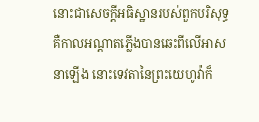នោះជាសេចក្ដីអធិស្ឋានរបស់ពួកបរិសុទ្ធ
គឺកាលអណ្តាតភ្លើងបានឆេះពីលើអាសនាឡើង នោះទេវតានៃព្រះយេហូវ៉ាក៏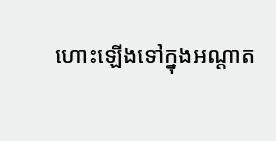ហោះឡើងទៅក្នុងអណ្តាត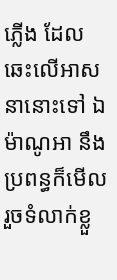ភ្លើង ដែលឆេះលើអាសនានោះទៅ ឯម៉ាណូអា នឹងប្រពន្ធក៏មើល រួចទំលាក់ខ្លួ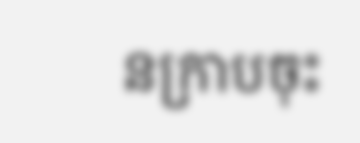នក្រាបចុះ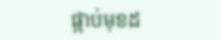ផ្កាប់មុខដ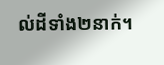ល់ដីទាំង២នាក់។